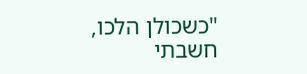"כשכולן הלכו, חשבתי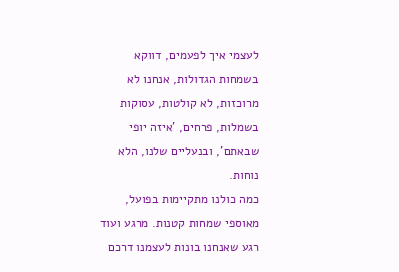לעצמי איך לפעמים, דווקא בשמחות הגדולות, אנחנו לא מרוכזות, לא קולטות, עסוקות בשמלות, פרחים, 'איזה יופי שבאתם', ובנעליים שלנו, הלא נוחות.
כמה כולנו מתקיימות בפועל, מאוספי שמחות קטנות. מרגע ועוד רגע שאנחנו בונות לעצמנו דרכם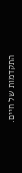התקדמות של חיים.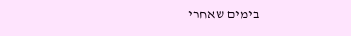בימים שאחרי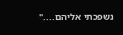נשפכתי אליהם...."